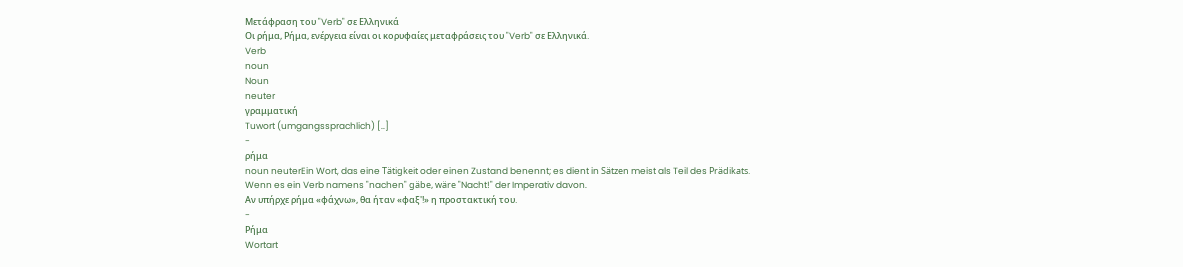Μετάφραση του "Verb" σε Ελληνικά
Οι ρήμα, Ρήμα, ενέργεια είναι οι κορυφαίες μεταφράσεις του "Verb" σε Ελληνικά.
Verb
noun
Noun
neuter
γραμματική
Tuwort (umgangssprachlich) [..]
-
ρήμα
noun neuterEin Wort, das eine Tätigkeit oder einen Zustand benennt; es dient in Sätzen meist als Teil des Prädikats.
Wenn es ein Verb namens "nachen" gäbe, wäre "Nacht!" der Imperativ davon.
Αν υπήρχε ρήμα «φάχνω», θα ήταν «φαξ'!» η προστακτική του.
-
Ρήμα
Wortart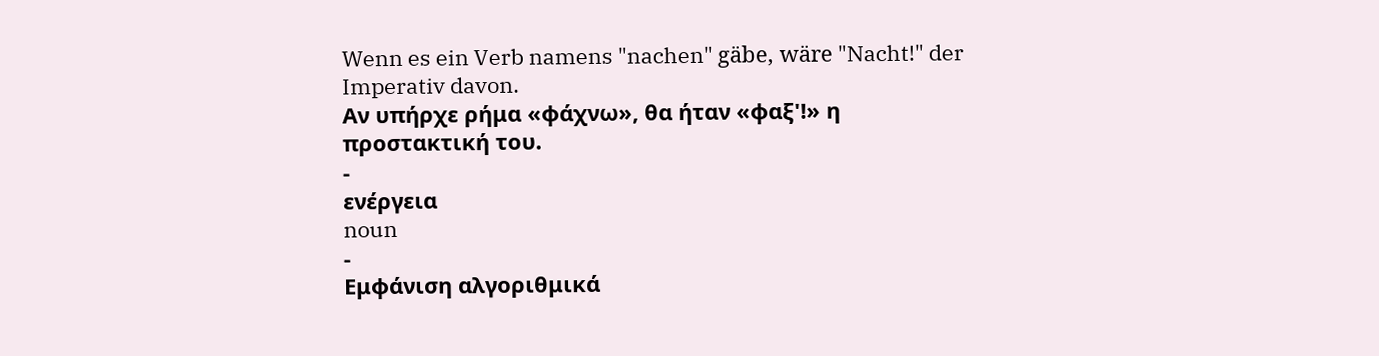Wenn es ein Verb namens "nachen" gäbe, wäre "Nacht!" der Imperativ davon.
Αν υπήρχε ρήμα «φάχνω», θα ήταν «φαξ'!» η προστακτική του.
-
ενέργεια
noun
-
Εμφάνιση αλγοριθμικά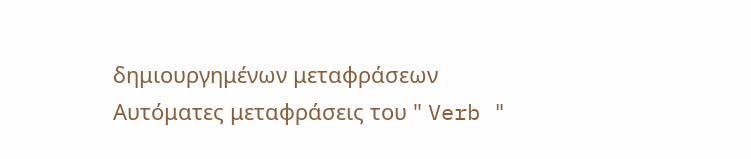δημιουργημένων μεταφράσεων
Αυτόματες μεταφράσεις του " Verb "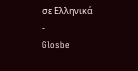σε Ελληνικά
-
Glosbe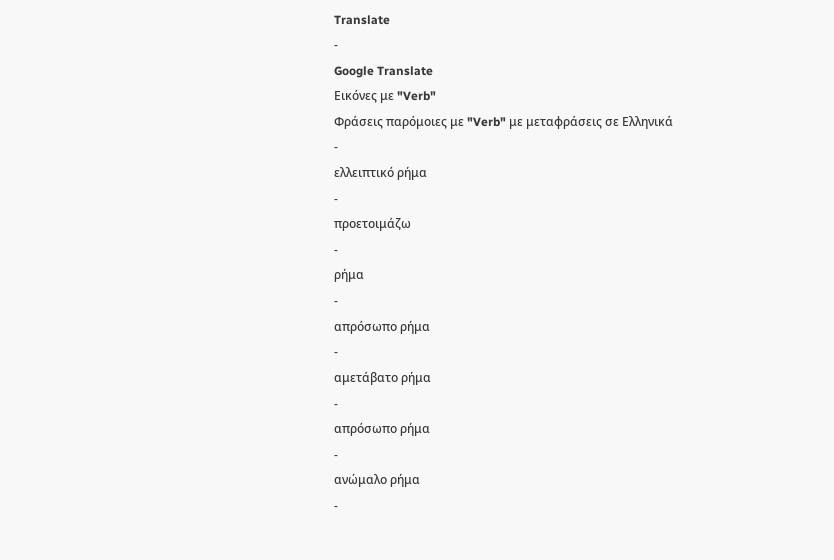Translate
-
Google Translate
Εικόνες με "Verb"
Φράσεις παρόμοιες με "Verb" με μεταφράσεις σε Ελληνικά
-
ελλειπτικό ρήμα
-
προετοιμάζω
-
ρήμα
-
απρόσωπο ρήμα
-
αμετάβατο ρήμα
-
απρόσωπο ρήμα
-
ανώμαλο ρήμα
-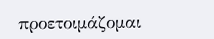προετοιμάζομαι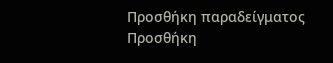Προσθήκη παραδείγματος
Προσθήκη